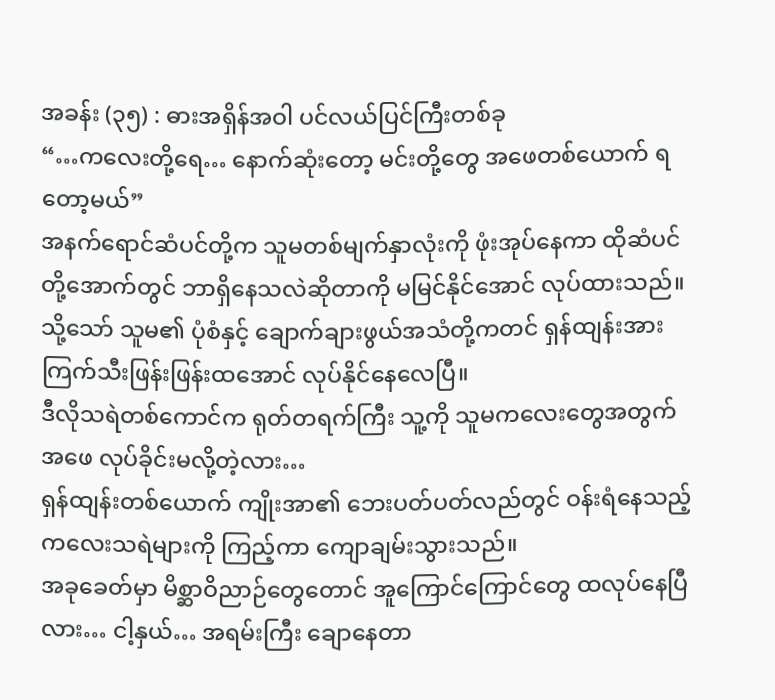အခန်း (၃၅) : ဓားအရှိန်အဝါ ပင်လယ်ပြင်ကြီးတစ်ခု
“…ကလေးတို့ရေ… နောက်ဆုံးတော့ မင်းတို့တွေ အဖေတစ်ယောက် ရတော့မယ်”
အနက်ရောင်ဆံပင်တို့က သူမတစ်မျက်နှာလုံးကို ဖုံးအုပ်နေကာ ထိုဆံပင်တို့အောက်တွင် ဘာရှိနေသလဲဆိုတာကို မမြင်နိုင်အောင် လုပ်ထားသည်။ သို့သော် သူမ၏ ပုံစံနှင့် ချောက်ချားဖွယ်အသံတို့ကတင် ရှန်ထျန်းအား ကြက်သီးဖြန်းဖြန်းထအောင် လုပ်နိုင်နေလေပြီ။
ဒီလိုသရဲတစ်ကောင်က ရုတ်တရက်ကြီး သူ့ကို သူမကလေးတွေအတွက် အဖေ လုပ်ခိုင်းမလို့တဲ့လား…
ရှန်ထျန်းတစ်ယောက် ကျိုးအာ၏ ဘေးပတ်ပတ်လည်တွင် ဝန်းရံနေသည့် ကလေးသရဲများကို ကြည့်ကာ ကျောချမ်းသွားသည်။
အခုခေတ်မှာ မိစ္ဆာဝိညာဉ်တွေတောင် အူကြောင်ကြောင်တွေ ထလုပ်နေပြီလား… ငါ့နှယ်… အရမ်းကြီး ချောနေတာ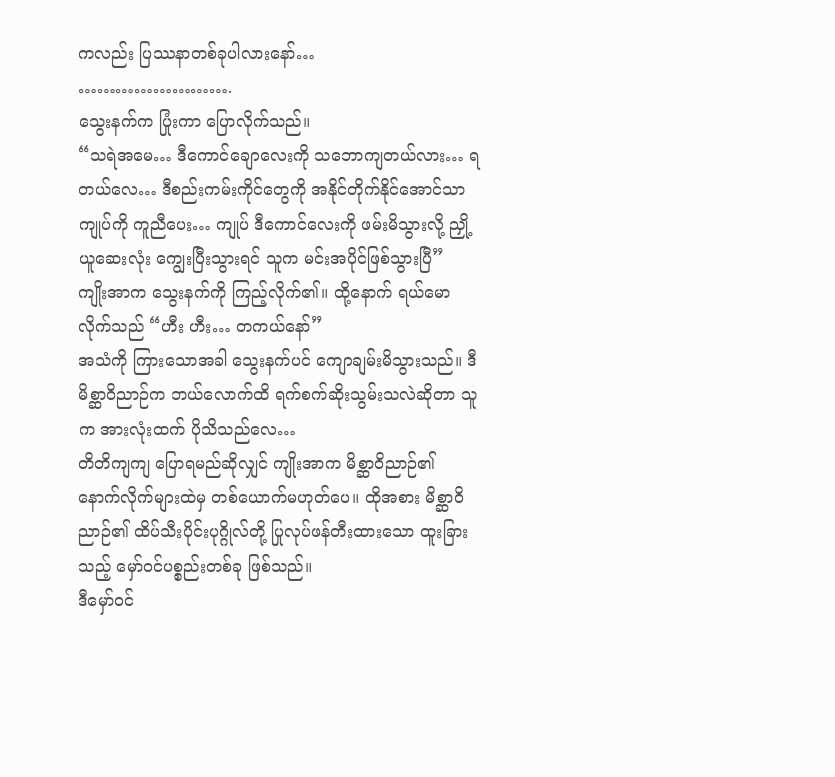ကလည်း ပြဿနာတစ်ခုပါလားနော်…
…………………….
သွေးနက်က ပြုံးကာ ပြောလိုက်သည်။
“သရဲအမေ… ဒီကောင်ချောလေးကို သဘောကျတယ်လား… ရတယ်လေ… ဒီစည်းကမ်းကိုင်တွေကို အနိုင်တိုက်နိုင်အောင်သာ ကျုပ်ကို ကူညီပေး… ကျုပ် ဒီကောင်လေးကို ဖမ်းမိသွားလို့ ညှို့ယူဆေးလုံး ကျွေးပြီးသွားရင် သူက မင်းအပိုင်ဖြစ်သွားပြီ”
ကျိုးအာက သွေးနက်ကို ကြည့်လိုက်၏။ ထို့နောက် ရယ်မောလိုက်သည် “ဟီး ဟီး… တကယ်နော်”
အသံကို ကြားသောအခါ သွေးနက်ပင် ကျောချမ်းမိသွားသည်။ ဒီမိစ္ဆာဝိညာဉ်က ဘယ်လောက်ထိ ရက်စက်ဆိုးသွမ်းသလဲဆိုတာ သူက အားလုံးထက် ပိုသိသည်လေ…
တိတိကျကျ ပြောရမည်ဆိုလျှင် ကျိုးအာက မိစ္ဆာဝိညာဉ်၏ နောက်လိုက်များထဲမှ တစ်ယောက်မဟုတ်ပေ။ ထိုအစား မိစ္ဆာဝိညာဉ်၏ ထိပ်သီးပိုင်းပုဂ္ဂိုလ်တို့ ပြုလုပ်ဖန်တီးထားသော ထူးခြားသည့် မှော်ဝင်ပစ္စည်းတစ်ခု ဖြစ်သည်။
ဒီမှော်ဝင်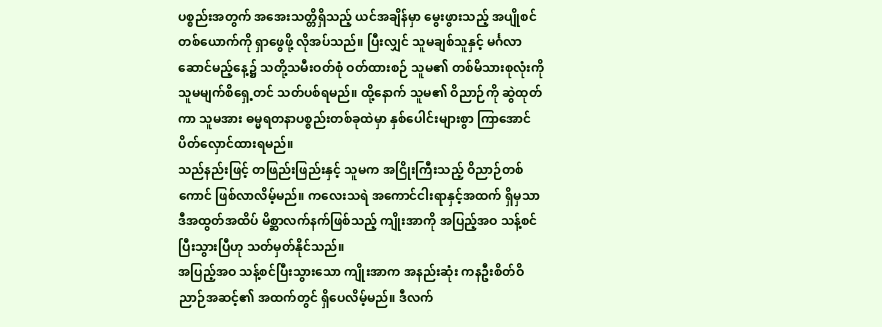ပစ္စည်းအတွက် အအေးသတ္တိရှိသည့် ယင်အချိန်မှာ မွေးဖွားသည့် အပျိုစင်တစ်ယောက်ကို ရှာဖွေဖို့ လိုအပ်သည်။ ပြီးလျှင် သူမချစ်သူနှင့် မင်္ဂလာဆောင်မည့်နေ့၌ သတို့သမီးဝတ်စုံ ဝတ်ထားစဉ် သူမ၏ တစ်မိသားစုလုံးကို သူမမျက်စိရှေ့တင် သတ်ပစ်ရမည်။ ထို့နောက် သူမ၏ ဝိညာဉ်ကို ဆွဲထုတ်ကာ သူမအား ဓမ္မရတနာပစ္စည်းတစ်ခုထဲမှာ နှစ်ပေါင်းများစွာ ကြာအောင် ပိတ်လှောင်ထားရမည်။
သည်နည်းဖြင့် တဖြည်းဖြည်းနှင့် သူမက အငြိုးကြီးသည့် ဝိညာဉ်တစ်ကောင် ဖြစ်လာလိမ့်မည်။ ကလေးသရဲ အကောင်ငါးရာနှင့်အထက် ရှိမှသာ ဒီအထွတ်အထိပ် မိစ္ဆာလက်နက်ဖြစ်သည့် ကျိုးအာကို အပြည့်အဝ သန့်စင်ပြီးသွားပြီဟု သတ်မှတ်နိုင်သည်။
အပြည့်အဝ သန့်စင်ပြီးသွားသော ကျိုးအာက အနည်းဆုံး ကနဦးစိတ်ဝိညာဉ်အဆင့်၏ အထက်တွင် ရှိပေလိမ့်မည်။ ဒီလက်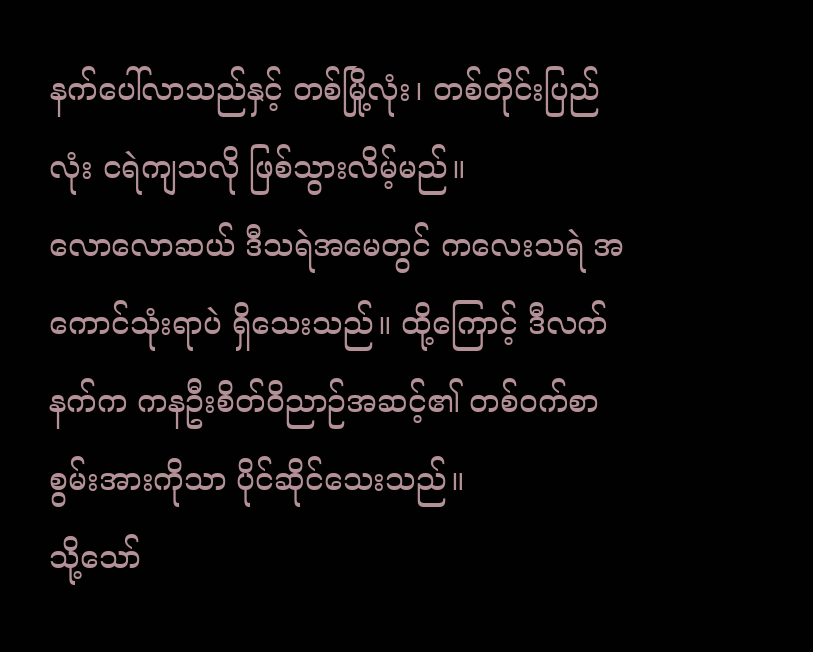နက်ပေါ်လာသည်နှင့် တစ်မြို့လုံး၊ တစ်တိုင်းပြည်လုံး ငရဲကျသလို ဖြစ်သွားလိမ့်မည်။
လောလောဆယ် ဒီသရဲအမေတွင် ကလေးသရဲ အကောင်သုံးရာပဲ ရှိသေးသည်။ ထို့ကြောင့် ဒီလက်နက်က ကနဦးစိတ်ဝိညာဉ်အဆင့်၏ တစ်ဝက်စာ စွမ်းအားကိုသာ ပိုင်ဆိုင်သေးသည်။
သို့သော်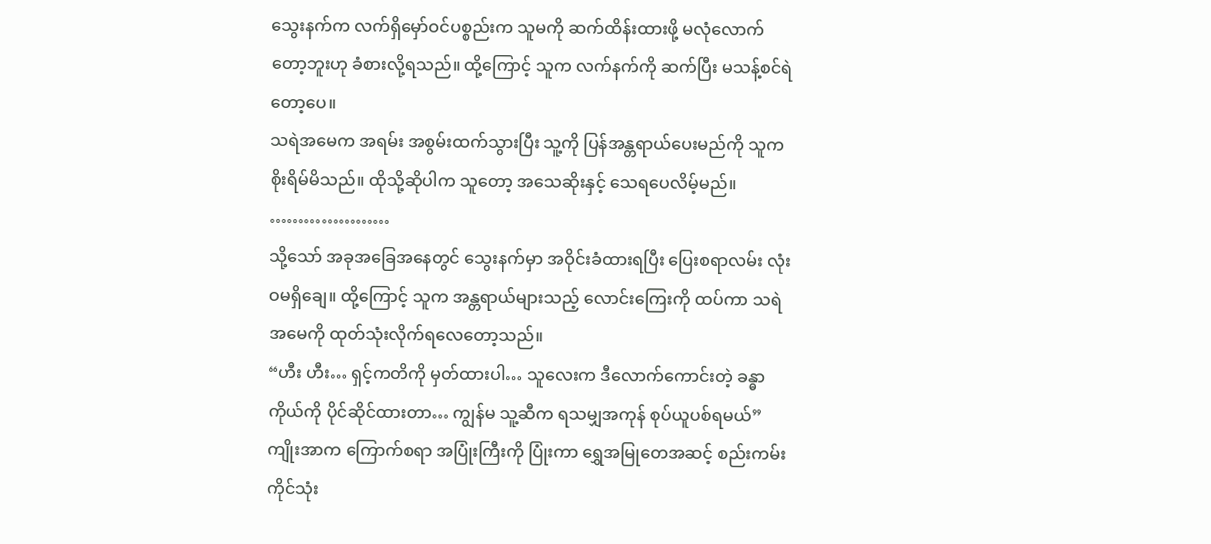သွေးနက်က လက်ရှိမှော်ဝင်ပစ္စည်းက သူမကို ဆက်ထိန်းထားဖို့ မလုံလောက်တော့ဘူးဟု ခံစားလို့ရသည်။ ထို့ကြောင့် သူက လက်နက်ကို ဆက်ပြီး မသန့်စင်ရဲတော့ပေ။
သရဲအမေက အရမ်း အစွမ်းထက်သွားပြီး သူ့ကို ပြန်အန္တရာယ်ပေးမည်ကို သူက စိုးရိမ်မိသည်။ ထိုသို့ဆိုပါက သူတော့ အသေဆိုးနှင့် သေရပေလိမ့်မည်။
…………………
သို့သော် အခုအခြေအနေတွင် သွေးနက်မှာ အဝိုင်းခံထားရပြီး ပြေးစရာလမ်း လုံးဝမရှိချေ။ ထို့ကြောင့် သူက အန္တရာယ်များသည့် လောင်းကြေးကို ထပ်ကာ သရဲအမေကို ထုတ်သုံးလိုက်ရလေတော့သည်။
“ဟီး ဟီး… ရှင့်ကတိကို မှတ်ထားပါ… သူလေးက ဒီလောက်ကောင်းတဲ့ ခန္ဓာကိုယ်ကို ပိုင်ဆိုင်ထားတာ… ကျွန်မ သူ့ဆီက ရသမျှအကုန် စုပ်ယူပစ်ရမယ်”
ကျိုးအာက ကြောက်စရာ အပြုံးကြီးကို ပြုံးကာ ရွှေအမြုတေအဆင့် စည်းကမ်းကိုင်သုံး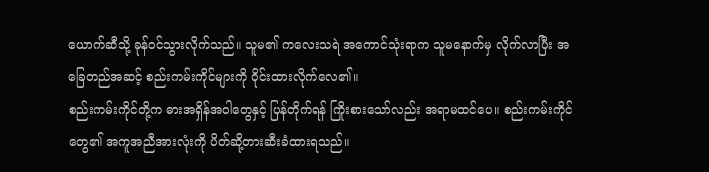ယောက်ဆီသို့ ခုန်ဝင်သွားလိုက်သည်။ သူမ၏ ကလေးသရဲ အကောင်သုံးရာက သူမနောက်မှ လိုက်လာပြီး အခြေတည်အဆင့် စည်းကမ်းကိုင်များကို ဝိုင်းထားလိုက်လေ၏။
စည်းကမ်းကိုင်တို့က ဓားအရှိန်အဝါတွေနှင့် ပြန်တိုက်ရန် ကြိုးစားသော်လည်း အရာမထင်ပေ။ စည်းကမ်းကိုင်တွေ၏ အကူအညီအားလုံးကို ပိတ်ဆို့တားဆီးခံထားရသည်။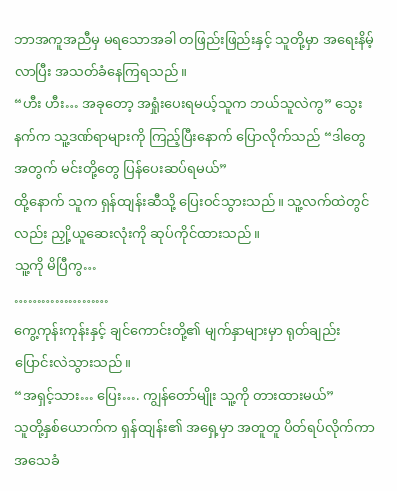ဘာအကူအညီမှ မရသောအခါ တဖြည်းဖြည်းနှင့် သူတို့မှာ အရေးနိမ့်လာပြီး အသတ်ခံနေကြရသည်။
“ဟီး ဟီး… အခုတော့ အရှုံးပေးရမယ့်သူက ဘယ်သူလဲကွ” သွေးနက်က သူ့ဒဏ်ရာများကို ကြည့်ပြီးနောက် ပြောလိုက်သည် “ဒါတွေအတွက် မင်းတို့တွေ ပြန်ပေးဆပ်ရမယ်”
ထို့နောက် သူက ရှန်ထျန်းဆီသို့ ပြေးဝင်သွားသည်။ သူ့လက်ထဲတွင်လည်း ညှို့ယူဆေးလုံးကို ဆုပ်ကိုင်ထားသည်။
သူ့ကို မိပြီကွ…
…………………
ကွေ့ကုန်းကုန်းနှင့် ချင်ကောင်းတို့၏ မျက်နှာများမှာ ရုတ်ချည်း ပြောင်းလဲသွားသည်။
“အရှင့်သား… ပြေး…. ကျွန်တော်မျိုး သူ့ကို တားထားမယ်”
သူတို့နှစ်ယောက်က ရှန်ထျန်း၏ အရှေ့မှာ အတူတူ ပိတ်ရပ်လိုက်ကာ အသေခံ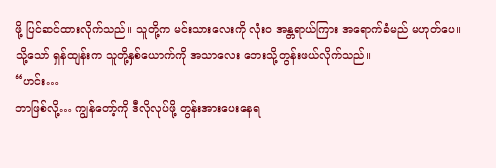ဖို့ ပြင်ဆင်ထားလိုက်သည်။ သူတို့က မင်းသားလေးကို လုံးဝ အန္တရာယ်ကြား အရောက်ခံမည် မဟုတ်ပေ။
သို့သော် ရှန်ထျန်းက သူတို့နှစ်ယောက်ကို အသာလေး ဘေးသို့တွန်းဖယ်လိုက်သည်။
“ဟင်း…
ဘာဖြစ်လို့… ကျွန်တော့်ကို ဒီလိုလုပ်ဖို့ တွန်းအားပေးနေရ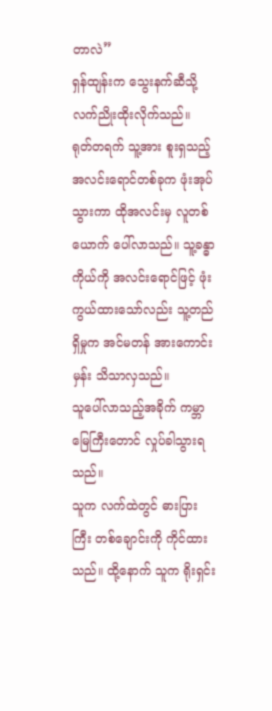တာလဲ”
ရှန်ထျန်းက သွေးနက်ဆီသို့ လက်ညိုးထိုးလိုက်သည်။
ရုတ်တရက် သူ့အား စူးရှသည့် အလင်းရောင်တစ်ခုက ဖုံးအုပ်သွားကာ ထိုအလင်းမှ လူတစ်ယောက် ပေါ်လာသည်။ သူ့ခန္ဓာကိုယ်ကို အလင်းရောင်ဖြင့် ဖုံးကွယ်ထားသော်လည်း သူ့တည်ရှိမှုက အင်မတန် အားကောင်းမှန်း သိသာလှသည်။
သူပေါ်လာသည့်အခိုက် ကမ္ဘာမြေကြီးတောင် လှုပ်ခါသွားရသည်။
သူက လက်ထဲတွင် ဓားပြားကြီး တစ်ချောင်းကို ကိုင်ထားသည်။ ထို့နောက် သူက ရိုးရှင်း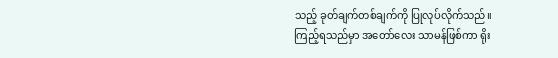သည့် ခုတ်ချက်တစ်ချက်ကို ပြုလုပ်လိုက်သည်။
ကြည့်ရသည်မှာ အတော်လေး သာမန်ဖြစ်ကာ ရိုး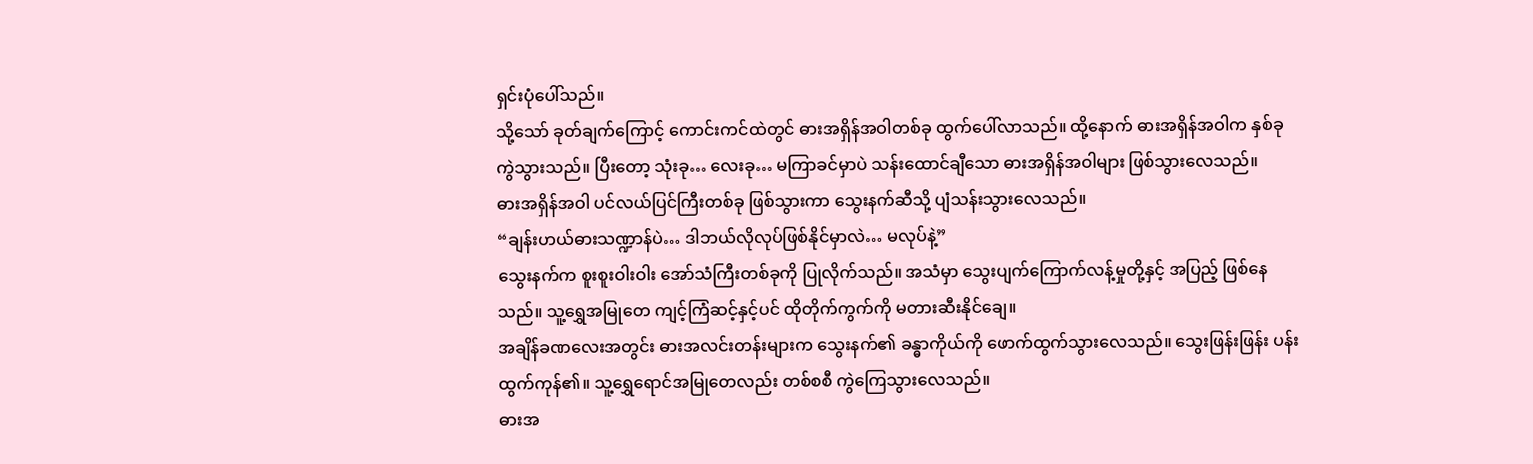ရှင်းပုံပေါ်သည်။
သို့သော် ခုတ်ချက်ကြောင့် ကောင်းကင်ထဲတွင် ဓားအရှိန်အဝါတစ်ခု ထွက်ပေါ်လာသည်။ ထို့နောက် ဓားအရှိန်အဝါက နှစ်ခုကွဲသွားသည်။ ပြီးတော့ သုံးခု… လေးခု… မကြာခင်မှာပဲ သန်းထောင်ချီသော ဓားအရှိန်အဝါများ ဖြစ်သွားလေသည်။
ဓားအရှိန်အဝါ ပင်လယ်ပြင်ကြီးတစ်ခု ဖြစ်သွားကာ သွေးနက်ဆီသို့ ပျံသန်းသွားလေသည်။
“ချန်းဟယ်ဓားသဏ္ဍာန်ပဲ… ဒါဘယ်လိုလုပ်ဖြစ်နိုင်မှာလဲ… မလုပ်နဲ့”
သွေးနက်က စူးစူးဝါးဝါး အော်သံကြီးတစ်ခုကို ပြုလိုက်သည်။ အသံမှာ သွေးပျက်ကြောက်လန့်မှုတို့နှင့် အပြည့် ဖြစ်နေသည်။ သူ့ရွှေအမြုတေ ကျင့်ကြံဆင့်နှင့်ပင် ထိုတိုက်ကွက်ကို မတားဆီးနိုင်ချေ။
အချိန်ခဏလေးအတွင်း ဓားအလင်းတန်းများက သွေးနက်၏ ခန္ဓာကိုယ်ကို ဖောက်ထွက်သွားလေသည်။ သွေးဖြန်းဖြန်း ပန်းထွက်ကုန်၏။ သူ့ရွှေရောင်အမြုတေလည်း တစ်စစီ ကွဲကြေသွားလေသည်။
ဓားအ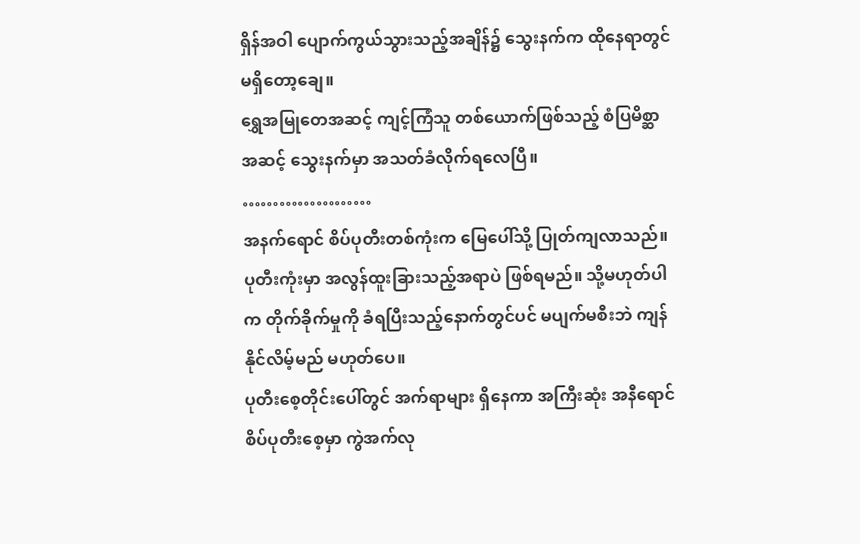ရှိန်အဝါ ပျောက်ကွယ်သွားသည့်အချိန်၌ သွေးနက်က ထိုနေရာတွင် မရှိတော့ချေ။
ရွှေအမြုတေအဆင့် ကျင့်ကြံသူ တစ်ယောက်ဖြစ်သည့် စံပြမိစ္ဆာအဆင့် သွေးနက်မှာ အသတ်ခံလိုက်ရလေပြီ။
…………………
အနက်ရောင် စိပ်ပုတီးတစ်ကုံးက မြေပေါ်သို့ ပြုတ်ကျလာသည်။ ပုတီးကုံးမှာ အလွန်ထူးခြားသည့်အရာပဲ ဖြစ်ရမည်။ သို့မဟုတ်ပါက တိုက်ခိုက်မှုကို ခံရပြီးသည့်နောက်တွင်ပင် မပျက်မစီးဘဲ ကျန်နိုင်လိမ့်မည် မဟုတ်ပေ။
ပုတီးစေ့တိုင်းပေါ်တွင် အက်ရာများ ရှိနေကာ အကြီးဆုံး အနီရောင်စိပ်ပုတီးစေ့မှာ ကွဲအက်လု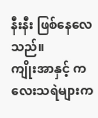နီးနီး ဖြစ်နေလေသည်။
ကျိုးအာနှင့် ကလေးသရဲများက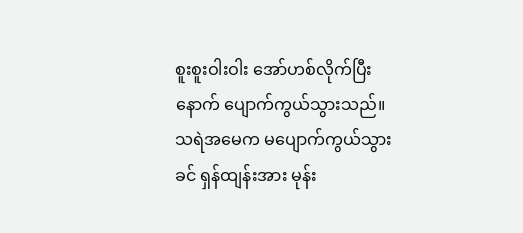စူးစူးဝါးဝါး အော်ဟစ်လိုက်ပြီးနောက် ပျောက်ကွယ်သွားသည်။
သရဲအမေက မပျောက်ကွယ်သွားခင် ရှန်ထျန်းအား မုန်း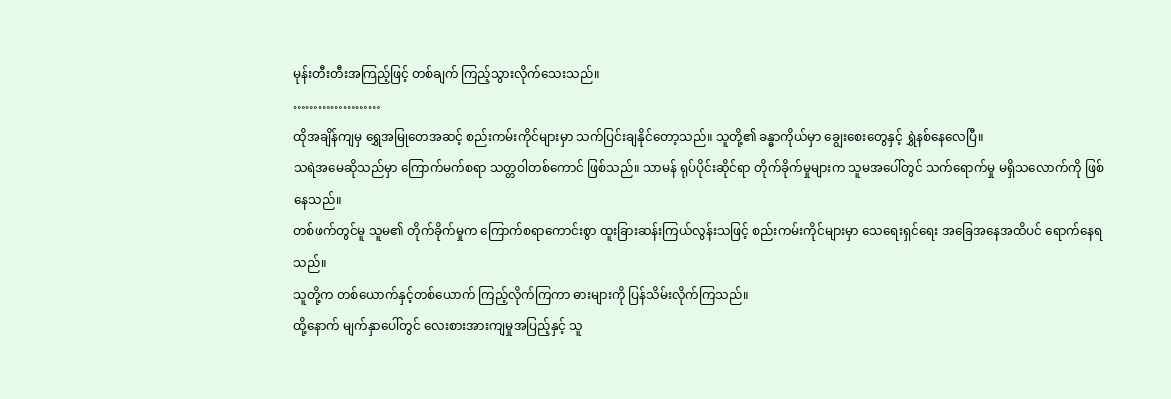မုန်းတီးတီးအကြည့်ဖြင့် တစ်ချက် ကြည့်သွားလိုက်သေးသည်။
…………………
ထိုအချိန်ကျမှ ရွှေအမြုတေအဆင့် စည်းကမ်းကိုင်များမှာ သက်ပြင်းချနိုင်တော့သည်။ သူတို့၏ ခန္ဓာကိုယ်မှာ ချွေးစေးတွေနှင့် ရွှဲနစ်နေလေပြီ။
သရဲအမေဆိုသည်မှာ ကြောက်မက်စရာ သတ္တဝါတစ်ကောင် ဖြစ်သည်။ သာမန် ရုပ်ပိုင်းဆိုင်ရာ တိုက်ခိုက်မှုများက သူမအပေါ်တွင် သက်ရောက်မှု မရှိသလောက်ကို ဖြစ်နေသည်။
တစ်ဖက်တွင်မူ သူမ၏ တိုက်ခိုက်မှုက ကြောက်စရာကောင်းစွာ ထူးခြားဆန်းကြယ်လွန်းသဖြင့် စည်းကမ်းကိုင်များမှာ သေရေးရှင်ရေး အခြေအနေအထိပင် ရောက်နေရသည်။
သူတို့က တစ်ယောက်နှင့်တစ်ယောက် ကြည့်လိုက်ကြကာ ဓားများကို ပြန်သိမ်းလိုက်ကြသည်။
ထို့နောက် မျက်နှာပေါ်တွင် လေးစားအားကျမှုအပြည့်နှင့် သူ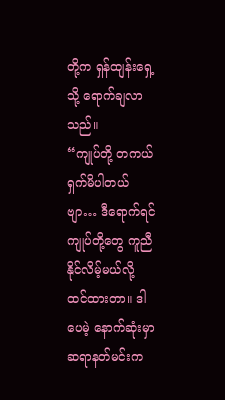တို့က ရှန်ထျန်းရှေ့သို့ ရောက်ချလာသည်။
“ကျုပ်တို့ တကယ် ရှက်မိပါတယ်ဗျာ… ဒီရောက်ရင် ကျုပ်တို့တွေ ကူညီနိုင်လိမ့်မယ်လို့ ထင်ထားတာ။ ဒါပေမဲ့ နောက်ဆုံးမှာ ဆရာနတ်မင်းက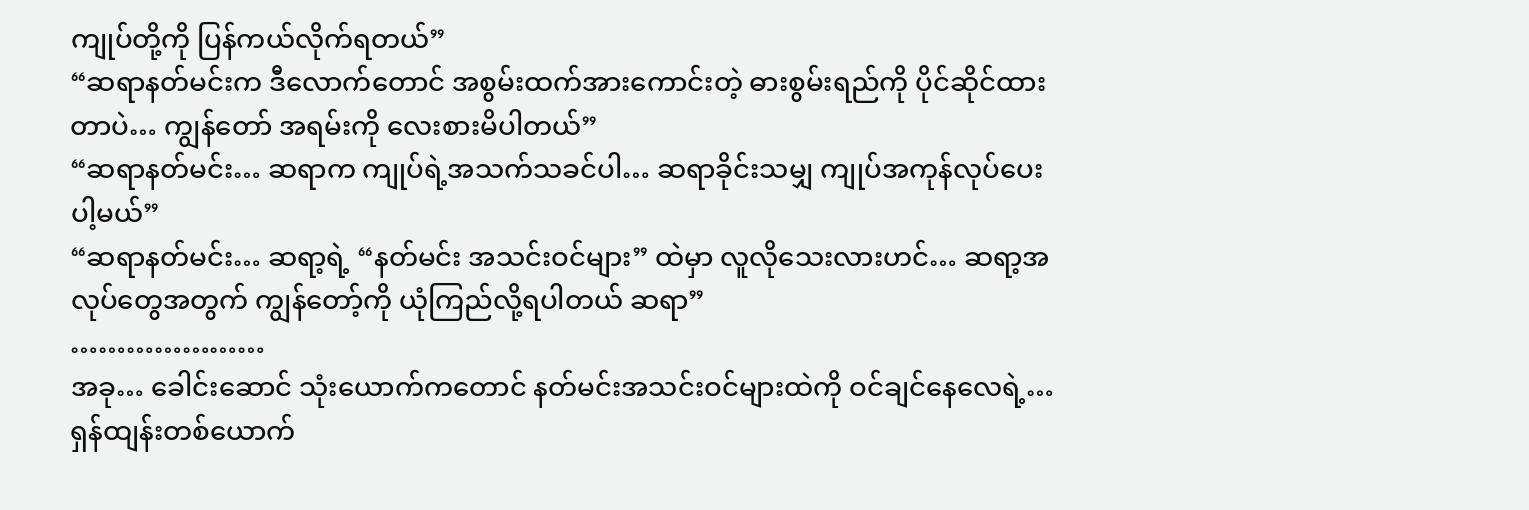ကျုပ်တို့ကို ပြန်ကယ်လိုက်ရတယ်”
“ဆရာနတ်မင်းက ဒီလောက်တောင် အစွမ်းထက်အားကောင်းတဲ့ ဓားစွမ်းရည်ကို ပိုင်ဆိုင်ထားတာပဲ… ကျွန်တော် အရမ်းကို လေးစားမိပါတယ်”
“ဆရာနတ်မင်း… ဆရာက ကျုပ်ရဲ့အသက်သခင်ပါ… ဆရာခိုင်းသမျှ ကျုပ်အကုန်လုပ်ပေးပါ့မယ်”
“ဆရာနတ်မင်း… ဆရာ့ရဲ့ “နတ်မင်း အသင်းဝင်များ” ထဲမှာ လူလိုသေးလားဟင်… ဆရာ့အလုပ်တွေအတွက် ကျွန်တော့်ကို ယုံကြည်လို့ရပါတယ် ဆရာ”
…………………
အခု… ခေါင်းဆောင် သုံးယောက်ကတောင် နတ်မင်းအသင်းဝင်များထဲကို ဝင်ချင်နေလေရဲ့…
ရှန်ထျန်းတစ်ယောက်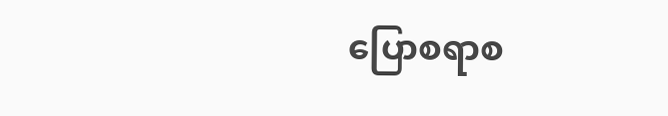ပြောစရာစ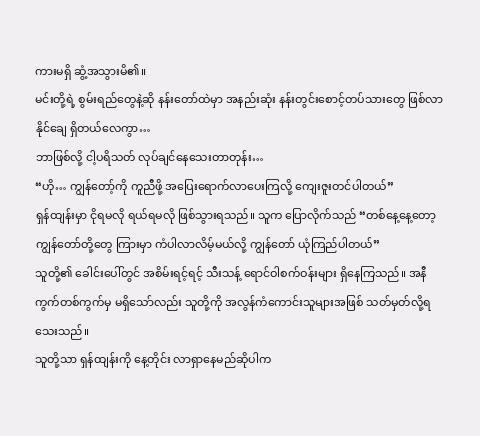ကားမရှိ ဆွံ့အသွားမိ၏။
မင်းတို့ရဲ့ စွမ်းရည်တွေနဲ့ဆို နန်းတော်ထဲမှာ အနည်းဆုံး နန်းတွင်းစောင့်တပ်သားတွေ ဖြစ်လာနိုင်ချေ ရှိတယ်လေကွာ…
ဘာဖြစ်လို့ ငါ့ပရိသတ် လုပ်ချင်နေသေးတာတုန်း…
“ဟို… ကျွန်တော့်ကို ကူညီဖို့ အပြေးရောက်လာပေးကြလို့ ကျေးဇူးတင်ပါတယ်”
ရှန်ထျန်းမှာ ငိုရမလို ရယ်ရမလို ဖြစ်သွားရသည်။ သူက ပြောလိုက်သည် “တစ်နေ့နေ့တော့ ကျွန်တော်တို့တွေ ကြားမှာ ကံပါလာလိမ့်မယ်လို့ ကျွန်တော် ယုံကြည်ပါတယ်”
သူတို့၏ ခေါင်းပေါ်တွင် အစိမ်းရင့်ရင့် သီးသန့် ရောင်ဝါစက်ဝန်းများ ရှိနေကြသည်။ အနီကွက်တစ်ကွက်မှ မရှိသော်လည်း သူတို့ကို အလွန်ကံကောင်းသူများအဖြစ် သတ်မှတ်လို့ရသေးသည်။
သူတို့သာ ရှန်ထျန်းကို နေ့တိုင်း လာရှာနေမည်ဆိုပါက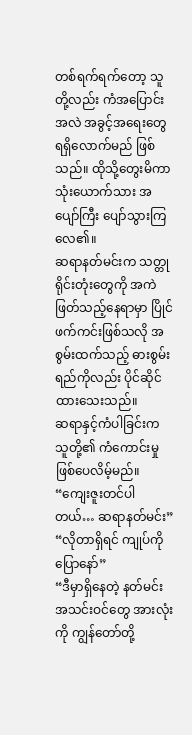တစ်ရက်ရက်တော့ သူတို့လည်း ကံအပြောင်းအလဲ အခွင့်အရေးတွေ ရရှိလောက်မည် ဖြစ်သည်။ ထိုသို့တွေးမိကာ သုံးယောက်သား အပျော်ကြီး ပျော်သွားကြလေ၏။
ဆရာနတ်မင်းက သတ္တုရိုင်းတုံးတွေကို အကဲဖြတ်သည့်နေရာမှာ ပြိုင်ဖက်ကင်းဖြစ်သလို အစွမ်းထက်သည့် ဓားစွမ်းရည်ကိုလည်း ပိုင်ဆိုင်ထားသေးသည်။
ဆရာနှင့်ကံပါခြင်းက သူတို့၏ ကံကောင်းမှု ဖြစ်ပေလိမ့်မည်။
“ကျေးဇူးတင်ပါတယ်… ဆရာနတ်မင်း”
“လိုတာရှိရင် ကျုပ်ကို ပြောနော်”
“ဒီမှာရှိနေတဲ့ နတ်မင်းအသင်းဝင်တွေ အားလုံးကို ကျွန်တော်တို့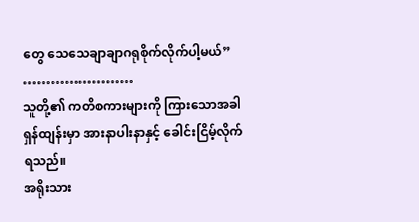တွေ သေသေချာချာဂရုစိုက်လိုက်ပါ့မယ်”
……………………
သူတို့၏ ကတိစကားများကို ကြားသောအခါ ရှန်ထျန်းမှာ အားနာပါးနာနှင့် ခေါင်းငြိမ့်လိုက်ရသည်။
အရိုးသား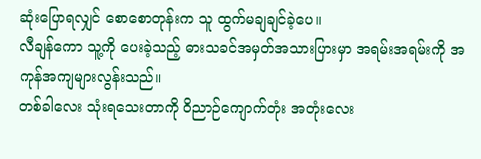ဆုံးပြောရလျှင် စောစောတုန်းက သူ ထွက်မချချင်ခဲ့ပေ။
လီချန်ကော သူ့ကို ပေးခဲ့သည့် ဓားသခင်အမှတ်အသားပြားမှာ အရမ်းအရမ်းကို အကုန်အကျများလွန်းသည်။
တစ်ခါလေး သုံးရသေးတာကို ဝိညာဉ်ကျောက်တုံး အတုံးလေး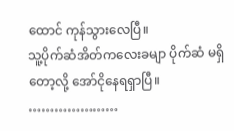ထောင် ကုန်သွားလေပြီ။
သူ့ပိုက်ဆံအိတ်ကလေးခမျာ ပိုက်ဆံ မရှိတော့လို့ အော်ငိုနေရရှာပြီ။
…………………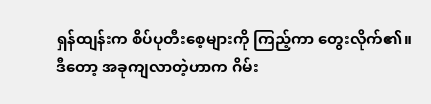ရှန်ထျန်းက စိပ်ပုတီးစေ့များကို ကြည့်ကာ တွေးလိုက်၏။
ဒီတော့ အခုကျလာတဲ့ဟာက ဂိမ်း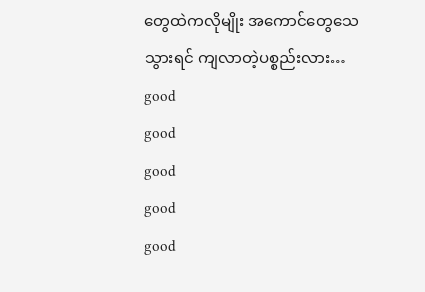တွေထဲကလိုမျိုး အကောင်တွေသေသွားရင် ကျလာတဲ့ပစ္စည်းလား…
good
good
good
good
good